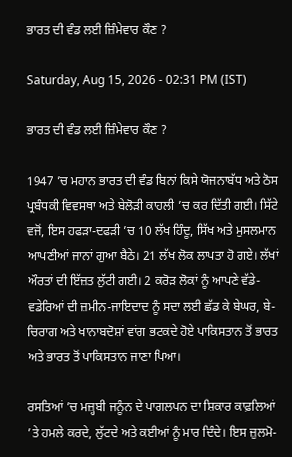ਭਾਰਤ ਦੀ ਵੰਡ ਲਈ ਜ਼ਿੰਮੇਵਾਰ ਕੌਣ ?

Saturday, Aug 15, 2026 - 02:31 PM (IST)

ਭਾਰਤ ਦੀ ਵੰਡ ਲਈ ਜ਼ਿੰਮੇਵਾਰ ਕੌਣ ?

1947 ’ਚ ਮਹਾਨ ਭਾਰਤ ਦੀ ਵੰਡ ਬਿਨਾਂ ਕਿਸੇ ਯੋਜਨਾਬੱਧ ਅਤੇ ਠੋਸ ਪ੍ਰਬੰਧਕੀ ਵਿਵਸਥਾ ਅਤੇ ਬੇਲੋੜੀ ਕਾਹਲੀ ’ਚ ਕਰ ਦਿੱਤੀ ਗਈ। ਸਿੱਟੇ ਵਜੋਂ, ਇਸ ਹਫੜਾ-ਦਫੜੀ ’ਚ 10 ਲੱਖ ਹਿੰਦੂ, ਸਿੱਖ ਅਤੇ ਮੁਸਲਮਾਨ ਆਪਣੀਆਂ ਜਾਨਾਂ ਗੁਆ ਬੈਠੇ। 21 ਲੱਖ ਲੋਕ ਲਾਪਤਾ ਹੋ ਗਏ। ਲੱਖਾਂ ਔਰਤਾਂ ਦੀ ਇੱਜ਼ਤ ਲੁੱਟੀ ਗਈ। 2 ਕਰੋੜ ਲੋਕਾਂ ਨੂੰ ਆਪਣੇ ਵੱਡੇ-ਵਡੇਰਿਆਂ ਦੀ ਜ਼ਮੀਨ-ਜਾਇਦਾਦ ਨੂੰ ਸਦਾ ਲਈ ਛੱਡ ਕੇ ਬੇਘਰ, ਬੇ-ਚਿਰਾਗ ਅਤੇ ਖਾਨਾਬਦੋਸ਼ਾਂ ਵਾਂਗ ਭਟਕਦੇ ਹੋਏ ਪਾਕਿਸਤਾਨ ਤੋਂ ਭਾਰਤ ਅਤੇ ਭਾਰਤ ਤੋਂ ਪਾਕਿਸਤਾਨ ਜਾਣਾ ਪਿਆ।

ਰਸਤਿਆਂ ’ਚ ਮਜ਼੍ਹਬੀ ਜਨੂੰਨ ਦੇ ਪਾਗਲਪਨ ਦਾ ਸ਼ਿਕਾਰ ਕਾਫ਼ਲਿਆਂ ’ਤੇ ਹਮਲੇ ਕਰਦੇ, ਲੁੱਟਦੇ ਅਤੇ ਕਈਆਂ ਨੂੰ ਮਾਰ ਦਿੰਦੇ। ਇਸ ਜ਼ੁਲਮੋ-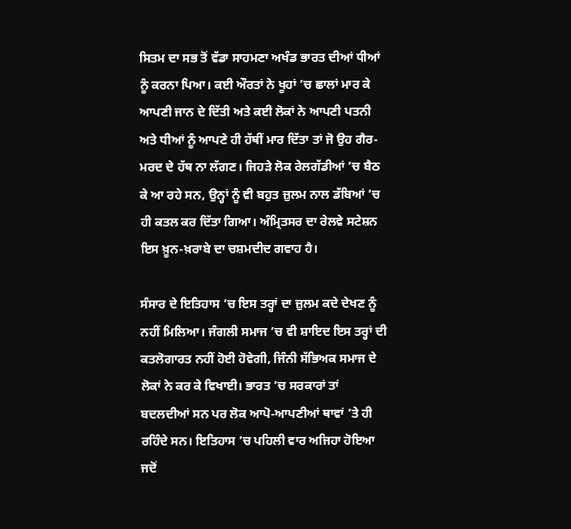ਸਿਤਮ ਦਾ ਸਭ ਤੋਂ ਵੱਡਾ ਸਾਹਮਣਾ ਅਖੰਡ ਭਾਰਤ ਦੀਆਂ ਧੀਆਂ ਨੂੰ ਕਰਨਾ ਪਿਆ। ਕਈ ਔਰਤਾਂ ਨੇ ਖੂਹਾਂ ’ਚ ਛਾਲਾਂ ਮਾਰ ਕੇ ਆਪਣੀ ਜਾਨ ਦੇ ਦਿੱਤੀ ਅਤੇ ਕਈ ਲੋਕਾਂ ਨੇ ਆਪਣੀ ਪਤਨੀ ਅਤੇ ਧੀਆਂ ਨੂੰ ਆਪਣੇ ਹੀ ਹੱਥੀਂ ਮਾਰ ਦਿੱਤਾ ਤਾਂ ਜੋ ਉਹ ਗੈਰ-ਮਰਦ ਦੇ ਹੱਥ ਨਾ ਲੱਗਣ। ਜਿਹੜੇ ਲੋਕ ਰੇਲਗੱਡੀਆਂ ’ਚ ਬੈਠ ਕੇ ਆ ਰਹੇ ਸਨ, ਉਨ੍ਹਾਂ ਨੂੰ ਵੀ ਬਹੁਤ ਜ਼ੁਲਮ ਨਾਲ ਡੱਬਿਆਂ ’ਚ ਹੀ ਕਤਲ ਕਰ ਦਿੱਤਾ ਗਿਆ। ਅੰਮ੍ਰਿਤਸਰ ਦਾ ਰੇਲਵੇ ਸਟੇਸ਼ਨ ਇਸ ਖ਼ੂਨ-ਖ਼ਰਾਬੇ ਦਾ ਚਸ਼ਮਦੀਦ ਗਵਾਹ ਹੈ।

ਸੰਸਾਰ ਦੇ ਇਤਿਹਾਸ ’ਚ ਇਸ ਤਰ੍ਹਾਂ ਦਾ ਜ਼ੁਲਮ ਕਦੇ ਦੇਖਣ ਨੂੰ ਨਹੀਂ ਮਿਲਿਆ। ਜੰਗਲੀ ਸਮਾਜ ’ਚ ਵੀ ਸ਼ਾਇਦ ਇਸ ਤਰ੍ਹਾਂ ਦੀ ਕਤਲੋਗਾਰਤ ਨਹੀਂ ਹੋਈ ਹੋਵੇਗੀ, ਜਿੰਨੀ ਸੱਭਿਅਕ ਸਮਾਜ ਦੇ ਲੋਕਾਂ ਨੇ ਕਰ ਕੇ ਵਿਖਾਈ। ਭਾਰਤ ’ਚ ਸਰਕਾਰਾਂ ਤਾਂ ਬਦਲਦੀਆਂ ਸਨ ਪਰ ਲੋਕ ਆਪੋ-ਆਪਣੀਆਂ ਥਾਵਾਂ ’ਤੇ ਹੀ ਰਹਿੰਦੇ ਸਨ। ਇਤਿਹਾਸ ’ਚ ਪਹਿਲੀ ਵਾਰ ਅਜਿਹਾ ਹੋਇਆ ਜਦੋਂ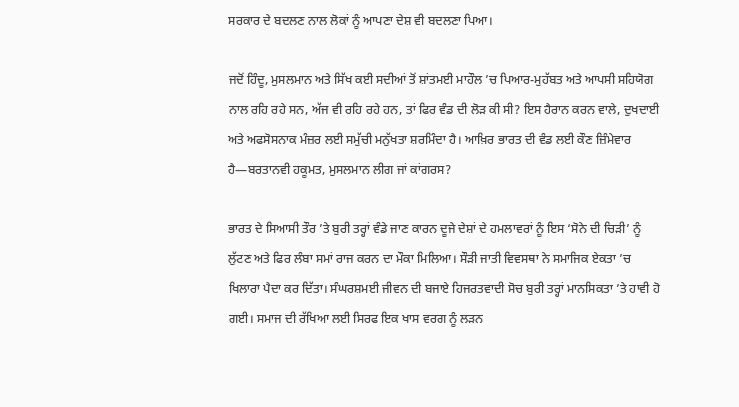ਸਰਕਾਰ ਦੇ ਬਦਲਣ ਨਾਲ ਲੋਕਾਂ ਨੂੰ ਆਪਣਾ ਦੇਸ਼ ਵੀ ਬਦਲਣਾ ਪਿਆ।

ਜਦੋਂ ਹਿੰਦੂ, ਮੁਸਲਮਾਨ ਅਤੇ ਸਿੱਖ ਕਈ ਸਦੀਆਂ ਤੋਂ ਸ਼ਾਂਤਮਈ ਮਾਹੌਲ ’ਚ ਪਿਆਰ-ਮੁਹੱਬਤ ਅਤੇ ਆਪਸੀ ਸਹਿਯੋਗ ਨਾਲ ਰਹਿ ਰਹੇ ਸਨ, ਅੱਜ ਵੀ ਰਹਿ ਰਹੇ ਹਨ, ਤਾਂ ਫਿਰ ਵੰਡ ਦੀ ਲੋੜ ਕੀ ਸੀ? ਇਸ ਹੈਰਾਨ ਕਰਨ ਵਾਲੇ, ਦੁਖਦਾਈ ਅਤੇ ਅਫਸੋਸਨਾਕ ਮੰਜ਼ਰ ਲਈ ਸਮੁੱਚੀ ਮਨੁੱਖਤਾ ਸ਼ਰਮਿੰਦਾ ਹੈ। ਆਖ਼ਿਰ ਭਾਰਤ ਦੀ ਵੰਡ ਲਈ ਕੌਣ ਜ਼ਿੰਮੇਵਾਰ ਹੈ—ਬਰਤਾਨਵੀ ਹਕੂਮਤ, ਮੁਸਲਮਾਨ ਲੀਗ ਜਾਂ ਕਾਂਗਰਸ?

ਭਾਰਤ ਦੇ ਸਿਆਸੀ ਤੌਰ ’ਤੇ ਬੁਰੀ ਤਰ੍ਹਾਂ ਵੰਡੇ ਜਾਣ ਕਾਰਨ ਦੂਜੇ ਦੇਸ਼ਾਂ ਦੇ ਹਮਲਾਵਰਾਂ ਨੂੰ ਇਸ ‘ਸੋਨੇ ਦੀ ਚਿੜੀ’ ਨੂੰ ਲੁੱਟਣ ਅਤੇ ਫਿਰ ਲੰਬਾ ਸਮਾਂ ਰਾਜ ਕਰਨ ਦਾ ਮੌਕਾ ਮਿਲਿਆ। ਸੌੜੀ ਜਾਤੀ ਵਿਵਸਥਾ ਨੇ ਸਮਾਜਿਕ ਏਕਤਾ ’ਚ ਖਿਲਾਰਾ ਪੈਦਾ ਕਰ ਦਿੱਤਾ। ਸੰਘਰਸ਼ਮਈ ਜੀਵਨ ਦੀ ਬਜਾਏ ਹਿਜਰਤਵਾਦੀ ਸੋਚ ਬੁਰੀ ਤਰ੍ਹਾਂ ਮਾਨਸਿਕਤਾ ’ਤੇ ਹਾਵੀ ਹੋ ਗਈ। ਸਮਾਜ ਦੀ ਰੱਖਿਆ ਲਈ ਸਿਰਫ ਇਕ ਖਾਸ ਵਰਗ ਨੂੰ ਲੜਨ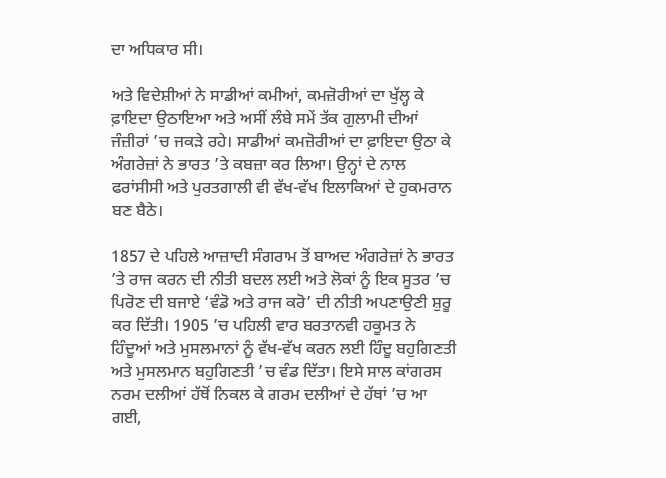ਦਾ ਅਧਿਕਾਰ ਸੀ।

ਅਤੇ ਵਿਦੇਸ਼ੀਆਂ ਨੇ ਸਾਡੀਆਂ ਕਮੀਆਂ, ਕਮਜ਼ੋਰੀਆਂ ਦਾ ਖੁੱਲ੍ਹ ਕੇ ਫ਼ਾਇਦਾ ਉਠਾਇਆ ਅਤੇ ਅਸੀਂ ਲੰਬੇ ਸਮੇਂ ਤੱਕ ਗੁਲਾਮੀ ਦੀਆਂ ਜੰਜ਼ੀਰਾਂ ’ਚ ਜਕੜੇ ਰਹੇ। ਸਾਡੀਆਂ ਕਮਜ਼ੋਰੀਆਂ ਦਾ ਫ਼ਾਇਦਾ ਉਠਾ ਕੇ ਅੰਗਰੇਜ਼ਾਂ ਨੇ ਭਾਰਤ ’ਤੇ ਕਬਜ਼ਾ ਕਰ ਲਿਆ। ਉਨ੍ਹਾਂ ਦੇ ਨਾਲ ਫਰਾਂਸੀਸੀ ਅਤੇ ਪੁਰਤਗਾਲੀ ਵੀ ਵੱਖ-ਵੱਖ ਇਲਾਕਿਆਂ ਦੇ ਹੁਕਮਰਾਨ ਬਣ ਬੈਠੇ।

1857 ਦੇ ਪਹਿਲੇ ਆਜ਼ਾਦੀ ਸੰਗਰਾਮ ਤੋਂ ਬਾਅਦ ਅੰਗਰੇਜ਼ਾਂ ਨੇ ਭਾਰਤ ’ਤੇ ਰਾਜ ਕਰਨ ਦੀ ਨੀਤੀ ਬਦਲ ਲਈ ਅਤੇ ਲੋਕਾਂ ਨੂੰ ਇਕ ਸੂਤਰ ’ਚ ਪਿਰੋਣ ਦੀ ਬਜਾਏ ‘ਵੰਡੋ ਅਤੇ ਰਾਜ ਕਰੋ’ ਦੀ ਨੀਤੀ ਅਪਣਾਉਣੀ ਸ਼ੁਰੂ ਕਰ ਦਿੱਤੀ। 1905 ’ਚ ਪਹਿਲੀ ਵਾਰ ਬਰਤਾਨਵੀ ਹਕੂਮਤ ਨੇ ਹਿੰਦੂਆਂ ਅਤੇ ਮੁਸਲਮਾਨਾਂ ਨੂੰ ਵੱਖ-ਵੱਖ ਕਰਨ ਲਈ ਹਿੰਦੂ ਬਹੁਗਿਣਤੀ ਅਤੇ ਮੁਸਲਮਾਨ ਬਹੁਗਿਣਤੀ ’ਚ ਵੰਡ ਦਿੱਤਾ। ਇਸੇ ਸਾਲ ਕਾਂਗਰਸ ਨਰਮ ਦਲੀਆਂ ਹੱਥੋਂ ਨਿਕਲ ਕੇ ਗਰਮ ਦਲੀਆਂ ਦੇ ਹੱਥਾਂ ’ਚ ਆ ਗਈ,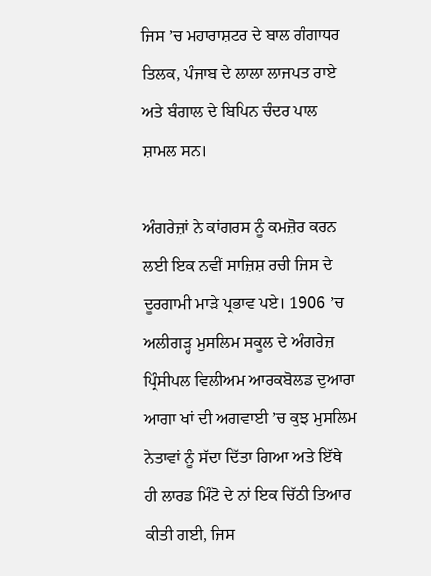ਜਿਸ ’ਚ ਮਹਾਰਾਸ਼ਟਰ ਦੇ ਬਾਲ ਗੰਗਾਧਰ ਤਿਲਕ, ਪੰਜਾਬ ਦੇ ਲਾਲਾ ਲਾਜਪਤ ਰਾਏ ਅਤੇ ਬੰਗਾਲ ਦੇ ਬਿਪਿਨ ਚੰਦਰ ਪਾਲ ਸ਼ਾਮਲ ਸਨ।

ਅੰਗਰੇਜ਼ਾਂ ਨੇ ਕਾਂਗਰਸ ਨੂੰ ਕਮਜ਼ੋਰ ਕਰਨ ਲਈ ਇਕ ਨਵੀਂ ਸਾਜ਼ਿਸ਼ ਰਚੀ ਜਿਸ ਦੇ ਦੂਰਗਾਮੀ ਮਾੜੇ ਪ੍ਰਭਾਵ ਪਏ। 1906 ’ਚ ਅਲੀਗੜ੍ਹ ਮੁਸਲਿਮ ਸਕੂਲ ਦੇ ਅੰਗਰੇਜ਼ ਪ੍ਰਿੰਸੀਪਲ ਵਿਲੀਅਮ ਆਰਕਬੋਲਡ ਦੁਆਰਾ ਆਗਾ ਖਾਂ ਦੀ ਅਗਵਾਈ ’ਚ ਕੁਝ ਮੁਸਲਿਮ ਨੇਤਾਵਾਂ ਨੂੰ ਸੱਦਾ ਦਿੱਤਾ ਗਿਆ ਅਤੇ ਇੱਥੇ ਹੀ ਲਾਰਡ ਮਿੰਟੋ ਦੇ ਨਾਂ ਇਕ ਚਿੱਠੀ ਤਿਆਰ ਕੀਤੀ ਗਈ, ਜਿਸ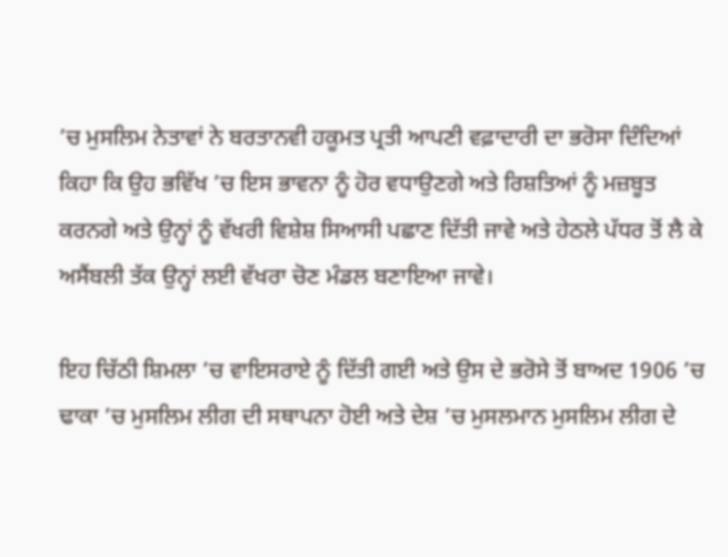’ਚ ਮੁਸਲਿਮ ਨੇਤਾਵਾਂ ਨੇ ਬਰਤਾਨਵੀ ਹਕੂਮਤ ਪ੍ਰਤੀ ਆਪਣੀ ਵਫ਼ਾਦਾਰੀ ਦਾ ਭਰੋਸਾ ਦਿੰਦਿਆਂ ਕਿਹਾ ਕਿ ਉਹ ਭਵਿੱਖ ’ਚ ਇਸ ਭਾਵਨਾ ਨੂੰ ਹੋਰ ਵਧਾਉਣਗੇ ਅਤੇ ਰਿਸ਼ਤਿਆਂ ਨੂੰ ਮਜ਼ਬੂਤ ਕਰਨਗੇ ਅਤੇ ਉਨ੍ਹਾਂ ਨੂੰ ਵੱਖਰੀ ਵਿਸ਼ੇਸ਼ ਸਿਆਸੀ ਪਛਾਣ ਦਿੱਤੀ ਜਾਵੇ ਅਤੇ ਹੇਠਲੇ ਪੱਧਰ ਤੋਂ ਲੈ ਕੇ ਅਸੈਂਬਲੀ ਤੱਕ ਉਨ੍ਹਾਂ ਲਈ ਵੱਖਰਾ ਚੋਣ ਮੰਡਲ ਬਣਾਇਆ ਜਾਵੇ।

ਇਹ ਚਿੱਠੀ ਸ਼ਿਮਲਾ ’ਚ ਵਾਇਸਰਾਏ ਨੂੰ ਦਿੱਤੀ ਗਈ ਅਤੇ ਉਸ ਦੇ ਭਰੋਸੇ ਤੋਂ ਬਾਅਦ 1906 ’ਚ ਢਾਕਾ ’ਚ ਮੁਸਲਿਮ ਲੀਗ ਦੀ ਸਥਾਪਨਾ ਹੋਈ ਅਤੇ ਦੇਸ਼ ’ਚ ਮੁਸਲਮਾਨ ਮੁਸਲਿਮ ਲੀਗ ਦੇ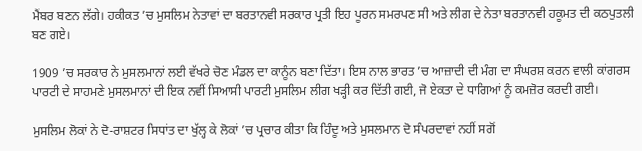ਮੈਂਬਰ ਬਣਨ ਲੱਗੇ। ਹਕੀਕਤ ’ਚ ਮੁਸਲਿਮ ਨੇਤਾਵਾਂ ਦਾ ਬਰਤਾਨਵੀ ਸਰਕਾਰ ਪ੍ਰਤੀ ਇਹ ਪੂਰਨ ਸਮਰਪਣ ਸੀ ਅਤੇ ਲੀਗ ਦੇ ਨੇਤਾ ਬਰਤਾਨਵੀ ਹਕੂਮਤ ਦੀ ਕਠਪੁਤਲੀ ਬਣ ਗਏ।

1909 ’ਚ ਸਰਕਾਰ ਨੇ ਮੁਸਲਮਾਨਾਂ ਲਈ ਵੱਖਰੇ ਚੋਣ ਮੰਡਲ ਦਾ ਕਾਨੂੰਨ ਬਣਾ ਦਿੱਤਾ। ਇਸ ਨਾਲ ਭਾਰਤ ’ਚ ਆਜ਼ਾਦੀ ਦੀ ਮੰਗ ਦਾ ਸੰਘਰਸ਼ ਕਰਨ ਵਾਲੀ ਕਾਂਗਰਸ ਪਾਰਟੀ ਦੇ ਸਾਹਮਣੇ ਮੁਸਲਮਾਨਾਂ ਦੀ ਇਕ ਨਵੀਂ ਸਿਆਸੀ ਪਾਰਟੀ ਮੁਸਲਿਮ ਲੀਗ ਖੜ੍ਹੀ ਕਰ ਦਿੱਤੀ ਗਈ, ਜੋ ਏਕਤਾ ਦੇ ਧਾਗਿਆਂ ਨੂੰ ਕਮਜ਼ੋਰ ਕਰਦੀ ਗਈ।

ਮੁਸਲਿਮ ਲੋਕਾਂ ਨੇ ਦੋ-ਰਾਸ਼ਟਰ ਸਿਧਾਂਤ ਦਾ ਖੁੱਲ੍ਹ ਕੇ ਲੋਕਾਂ ’ਚ ਪ੍ਰਚਾਰ ਕੀਤਾ ਕਿ ਹਿੰਦੂ ਅਤੇ ਮੁਸਲਮਾਨ ਦੋ ਸੰਪਰਦਾਵਾਂ ਨਹੀਂ ਸਗੋਂ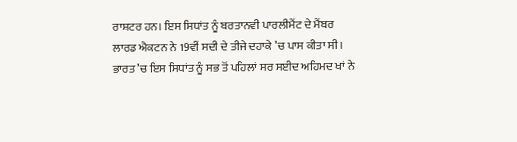ਰਾਸ਼ਟਰ ਹਨ। ਇਸ ਸਿਧਾਂਤ ਨੂੰ ਬਰਤਾਨਵੀ ਪਾਰਲੀਮੈਂਟ ਦੇ ਮੈਂਬਰ ਲਾਰਡ ਐਕਟਨ ਨੇ 19ਵੀਂ ਸਦੀ ਦੇ ਤੀਜੇ ਦਹਾਕੇ ’ਚ ਪਾਸ ਕੀਤਾ ਸੀ। ਭਾਰਤ ’ਚ ਇਸ ਸਿਧਾਂਤ ਨੂੰ ਸਭ ਤੋਂ ਪਹਿਲਾਂ ਸਰ ਸਈਦ ਅਹਿਮਦ ਖਾਂ ਨੇ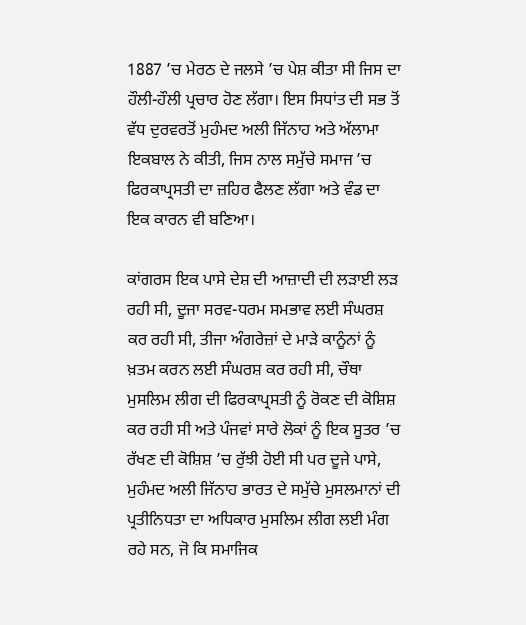1887 ’ਚ ਮੇਰਠ ਦੇ ਜਲਸੇ ’ਚ ਪੇਸ਼ ਕੀਤਾ ਸੀ ਜਿਸ ਦਾ ਹੌਲੀ-ਹੌਲੀ ਪ੍ਰਚਾਰ ਹੋਣ ਲੱਗਾ। ਇਸ ਸਿਧਾਂਤ ਦੀ ਸਭ ਤੋਂ ਵੱਧ ਦੁਰਵਰਤੋਂ ਮੁਹੰਮਦ ਅਲੀ ਜਿੱਨਾਹ ਅਤੇ ਅੱਲਾਮਾ ਇਕਬਾਲ ਨੇ ਕੀਤੀ, ਜਿਸ ਨਾਲ ਸਮੁੱਚੇ ਸਮਾਜ ’ਚ ਫਿਰਕਾਪ੍ਰਸਤੀ ਦਾ ਜ਼ਹਿਰ ਫੈਲਣ ਲੱਗਾ ਅਤੇ ਵੰਡ ਦਾ ਇਕ ਕਾਰਨ ਵੀ ਬਣਿਆ।

ਕਾਂਗਰਸ ਇਕ ਪਾਸੇ ਦੇਸ਼ ਦੀ ਆਜ਼ਾਦੀ ਦੀ ਲੜਾਈ ਲੜ ਰਹੀ ਸੀ, ਦੂਜਾ ਸਰਵ-ਧਰਮ ਸਮਭਾਵ ਲਈ ਸੰਘਰਸ਼ ਕਰ ਰਹੀ ਸੀ, ਤੀਜਾ ਅੰਗਰੇਜ਼ਾਂ ਦੇ ਮਾੜੇ ਕਾਨੂੰਨਾਂ ਨੂੰ ਖ਼ਤਮ ਕਰਨ ਲਈ ਸੰਘਰਸ਼ ਕਰ ਰਹੀ ਸੀ, ਚੌਥਾ ਮੁਸਲਿਮ ਲੀਗ ਦੀ ਫਿਰਕਾਪ੍ਰਸਤੀ ਨੂੰ ਰੋਕਣ ਦੀ ਕੋਸ਼ਿਸ਼ ਕਰ ਰਹੀ ਸੀ ਅਤੇ ਪੰਜਵਾਂ ਸਾਰੇ ਲੋਕਾਂ ਨੂੰ ਇਕ ਸੂਤਰ ’ਚ ਰੱਖਣ ਦੀ ਕੋਸ਼ਿਸ਼ ’ਚ ਰੁੱਝੀ ਹੋਈ ਸੀ ਪਰ ਦੂਜੇ ਪਾਸੇ, ਮੁਹੰਮਦ ਅਲੀ ਜਿੱਨਾਹ ਭਾਰਤ ਦੇ ਸਮੁੱਚੇ ਮੁਸਲਮਾਨਾਂ ਦੀ ਪ੍ਰਤੀਨਿਧਤਾ ਦਾ ਅਧਿਕਾਰ ਮੁਸਲਿਮ ਲੀਗ ਲਈ ਮੰਗ ਰਹੇ ਸਨ, ਜੋ ਕਿ ਸਮਾਜਿਕ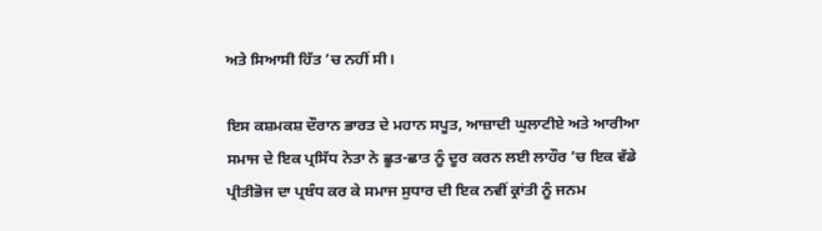ਅਤੇ ਸਿਆਸੀ ਹਿੱਤ ’ਚ ਨਹੀਂ ਸੀ।

ਇਸ ਕਸ਼ਮਕਸ਼ ਦੌਰਾਨ ਭਾਰਤ ਦੇ ਮਹਾਨ ਸਪੂਤ, ਆਜ਼ਾਦੀ ਘੁਲਾਟੀਏ ਅਤੇ ਆਰੀਆ ਸਮਾਜ ਦੇ ਇਕ ਪ੍ਰਸਿੱਧ ਨੇਤਾ ਨੇ ਛੂਤ-ਛਾਤ ਨੂੰ ਦੂਰ ਕਰਨ ਲਈ ਲਾਹੌਰ ’ਚ ਇਕ ਵੱਡੇ ਪ੍ਰੀਤੀਭੋਜ ਦਾ ਪ੍ਰਬੰਧ ਕਰ ਕੇ ਸਮਾਜ ਸੁਧਾਰ ਦੀ ਇਕ ਨਵੀਂ ਕ੍ਰਾਂਤੀ ਨੂੰ ਜਨਮ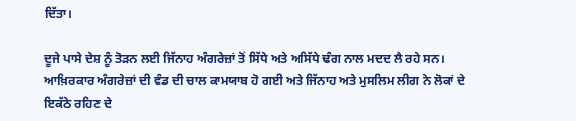ਦਿੱਤਾ।

ਦੂਜੇ ਪਾਸੇ ਦੇਸ਼ ਨੂੰ ਤੋੜਨ ਲਈ ਜਿੱਨਾਹ ਅੰਗਰੇਜ਼ਾਂ ਤੋਂ ਸਿੱਧੇ ਅਤੇ ਅਸਿੱਧੇ ਢੰਗ ਨਾਲ ਮਦਦ ਲੈ ਰਹੇ ਸਨ। ਆਖ਼ਿਰਕਾਰ ਅੰਗਰੇਜ਼ਾਂ ਦੀ ਵੰਡ ਦੀ ਚਾਲ ਕਾਮਯਾਬ ਹੋ ਗਈ ਅਤੇ ਜਿੱਨਾਹ ਅਤੇ ਮੁਸਲਿਮ ਲੀਗ ਨੇ ਲੋਕਾਂ ਦੇ ਇਕੱਠੇ ਰਹਿਣ ਦੇ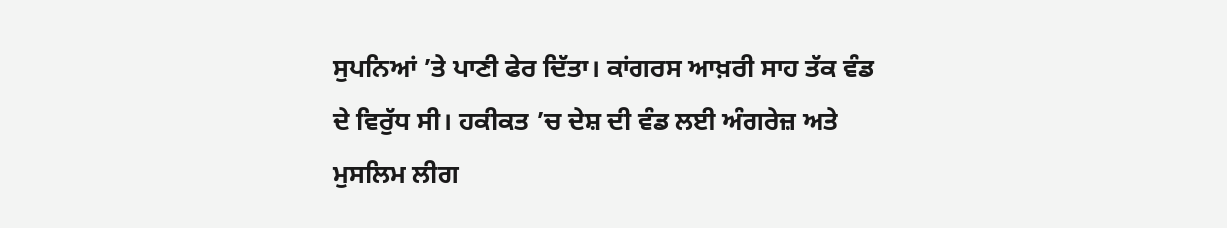ਸੁਪਨਿਆਂ ’ਤੇ ਪਾਣੀ ਫੇਰ ਦਿੱਤਾ। ਕਾਂਗਰਸ ਆਖ਼ਰੀ ਸਾਹ ਤੱਕ ਵੰਡ ਦੇ ਵਿਰੁੱਧ ਸੀ। ਹਕੀਕਤ ’ਚ ਦੇਸ਼ ਦੀ ਵੰਡ ਲਈ ਅੰਗਰੇਜ਼ ਅਤੇ ਮੁਸਲਿਮ ਲੀਗ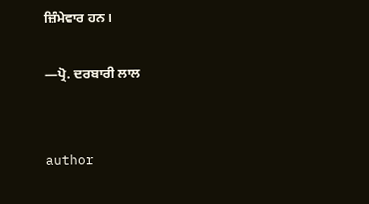ਜ਼ਿੰਮੇਵਾਰ ਹਨ।

—ਪ੍ਰੋ. ਦਰਬਾਰੀ ਲਾਲ


author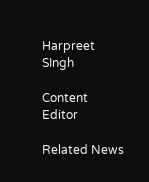Harpreet SIngh

Content Editor

Related News